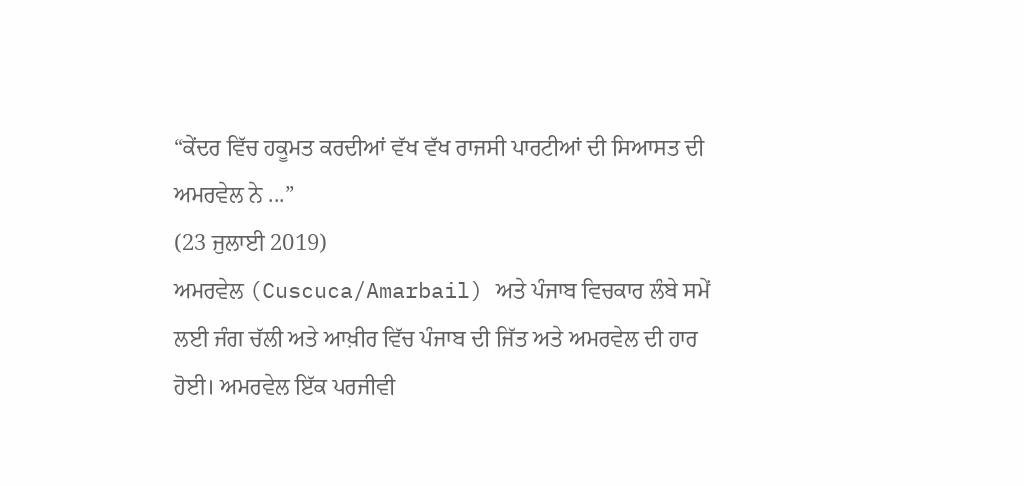“ਕੇਂਦਰ ਵਿੱਚ ਹਕੂਮਤ ਕਰਦੀਆਂ ਵੱਖ ਵੱਖ ਰਾਜਸੀ ਪਾਰਟੀਆਂ ਦੀ ਸਿਆਸਤ ਦੀ ਅਮਰਵੇਲ ਨੇ ...”
(23 ਜੁਲਾਈ 2019)
ਅਮਰਵੇਲ (Cuscuca/Amarbail) ਅਤੇ ਪੰਜਾਬ ਵਿਚਕਾਰ ਲੰਬੇ ਸਮੇਂ ਲਈ ਜੰਗ ਚੱਲੀ ਅਤੇ ਆਖ਼ੀਰ ਵਿੱਚ ਪੰਜਾਬ ਦੀ ਜਿੱਤ ਅਤੇ ਅਮਰਵੇਲ ਦੀ ਹਾਰ ਹੋਈ। ਅਮਰਵੇਲ ਇੱਕ ਪਰਜੀਵੀ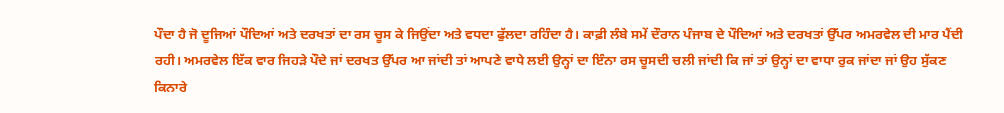ਪੌਦਾ ਹੈ ਜੋ ਦੂਜਿਆਂ ਪੌਦਿਆਂ ਅਤੇ ਦਰਖਤਾਂ ਦਾ ਰਸ ਚੂਸ ਕੇ ਜਿਉਂਦਾ ਅਤੇ ਵਧਦਾ ਫੁੱਲਦਾ ਰਹਿੰਦਾ ਹੈ। ਕਾਫ਼ੀ ਲੰਬੇ ਸਮੇਂ ਦੌਰਾਨ ਪੰਜਾਬ ਦੇ ਪੌਦਿਆਂ ਅਤੇ ਦਰਖਤਾਂ ਉੱਪਰ ਅਮਰਵੇਲ ਦੀ ਮਾਰ ਪੈਂਦੀ ਰਹੀ। ਅਮਰਵੇਲ ਇੱਕ ਵਾਰ ਜਿਹੜੇ ਪੌਦੇ ਜਾਂ ਦਰਖਤ ਉੱਪਰ ਆ ਜਾਂਦੀ ਤਾਂ ਆਪਣੇ ਵਾਧੇ ਲਈ ਉਨ੍ਹਾਂ ਦਾ ਇੰਨਾ ਰਸ ਚੂਸਦੀ ਚਲੀ ਜਾਂਦੀ ਕਿ ਜਾਂ ਤਾਂ ਉਨ੍ਹਾਂ ਦਾ ਵਾਧਾ ਰੁਕ ਜਾਂਦਾ ਜਾਂ ਉਹ ਸੁੱਕਣ ਕਿਨਾਰੇ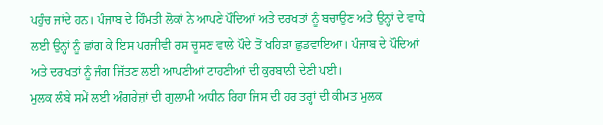ਪਹੁੰਚ ਜਾਂਦੇ ਹਨ। ਪੰਜਾਬ ਦੇ ਹਿੰਮਤੀ ਲੋਕਾਂ ਨੇ ਆਪਣੇ ਪੌਦਿਆਂ ਅਤੇ ਦਰਖਤਾਂ ਨੂੰ ਬਚਾਉਣ ਅਤੇ ਉਨ੍ਹਾਂ ਦੇ ਵਾਧੇ ਲਈ ਉਨ੍ਹਾਂ ਨੂੰ ਛਾਂਗ ਕੇ ਇਸ ਪਰਜੀਵੀ ਰਸ ਚੂਸਣ ਵਾਲੇ ਪੌਦੇ ਤੋਂ ਖਹਿੜਾ ਛੁਡਵਾਇਆ। ਪੰਜਾਬ ਦੇ ਪੌਦਿਆਂ ਅਤੇ ਦਰਖਤਾਂ ਨੂੰ ਜੰਗ ਜਿੱਤਣ ਲਈ ਆਪਣੀਆਂ ਟਾਹਣੀਆਂ ਦੀ ਕੁਰਬਾਨੀ ਦੇਣੀ ਪਈ।
ਮੁਲਕ ਲੰਬੇ ਸਮੇਂ ਲਈ ਅੰਗਰੇਜ਼ਾਂ ਦੀ ਗੁਲਾਮੀ ਅਧੀਨ ਰਿਹਾ ਜਿਸ ਦੀ ਹਰ ਤਰ੍ਹਾਂ ਦੀ ਕੀਮਤ ਮੁਲਕ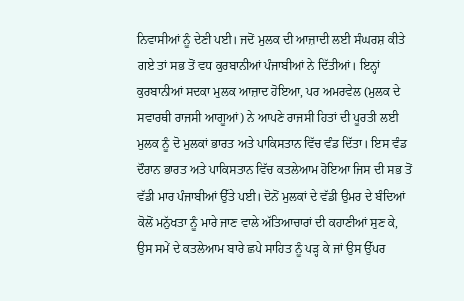ਨਿਵਾਸੀਆਂ ਨੂੰ ਦੇਣੀ ਪਈ। ਜਦੋਂ ਮੁਲਕ ਦੀ ਆਜ਼ਾਦੀ ਲਈ ਸੰਘਰਸ਼ ਕੀਤੇ ਗਏ ਤਾਂ ਸਭ ਤੋਂ ਵਧ ਕੁਰਬਾਨੀਆਂ ਪੰਜਾਬੀਆਂ ਨੇ ਦਿੱਤੀਆਂ। ਇਨ੍ਹਾਂ ਕੁਰਬਾਨੀਆਂ ਸਦਕਾ ਮੁਲਕ ਆਜ਼ਾਦ ਹੋਇਆ, ਪਰ ਅਮਰਵੇਲ (ਮੁਲਕ ਦੇ ਸਵਾਰਥੀ ਰਾਜਸੀ ਆਗੂਆਂ) ਨੇ ਆਪਣੇ ਰਾਜਸੀ ਹਿਤਾਂ ਦੀ ਪੂਰਤੀ ਲਈ ਮੁਲਕ ਨੂੰ ਦੋ ਮੁਲਕਾਂ ਭਾਰਤ ਅਤੇ ਪਾਕਿਸਤਾਨ ਵਿੱਚ ਵੰਡ ਦਿੱਤਾ। ਇਸ ਵੰਡ ਦੌਰਾਨ ਭਾਰਤ ਅਤੇ ਪਾਕਿਸਤਾਨ ਵਿੱਚ ਕਤਲੇਆਮ ਹੋਇਆ ਜਿਸ ਦੀ ਸਭ ਤੋਂ ਵੱਡੀ ਮਾਰ ਪੰਜਾਬੀਆਂ ਉੱਤੇ ਪਈ। ਦੋਨੋਂ ਮੁਲਕਾਂ ਦੇ ਵੱਡੀ ਉਮਰ ਦੇ ਬੰਦਿਆਂ ਕੋਲੋਂ ਮਨੁੱਖਤਾ ਨੂੰ ਮਾਰੇ ਜਾਣ ਵਾਲੇ ਅੱਤਿਆਚਾਰਾਂ ਦੀ ਕਹਾਣੀਆਂ ਸੁਣ ਕੇ, ਉਸ ਸਮੇਂ ਦੇ ਕਤਲੇਆਮ ਬਾਰੇ ਛਪੇ ਸਾਹਿਤ ਨੂੰ ਪੜ੍ਹ ਕੇ ਜਾਂ ਉਸ ਉੱਪਰ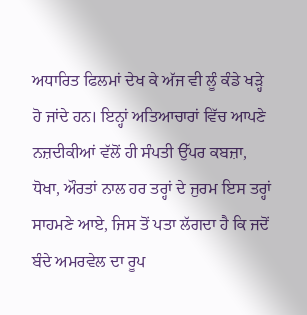ਅਧਾਰਿਤ ਫਿਲਮਾਂ ਦੇਖ ਕੇ ਅੱਜ ਵੀ ਲੂੰ ਕੰਡੇ ਖੜ੍ਹੇ ਹੋ ਜਾਂਦੇ ਹਨ। ਇਨ੍ਹਾਂ ਅਤਿਆਚਾਰਾਂ ਵਿੱਚ ਆਪਣੇ ਨਜ਼ਦੀਕੀਆਂ ਵੱਲੋਂ ਹੀ ਸੰਪਤੀ ਉੱਪਰ ਕਬਜ਼ਾ, ਧੋਖਾ, ਔਰਤਾਂ ਨਾਲ ਹਰ ਤਰ੍ਹਾਂ ਦੇ ਜੁਰਮ ਇਸ ਤਰ੍ਹਾਂ ਸਾਹਮਣੇ ਆਏ, ਜਿਸ ਤੋਂ ਪਤਾ ਲੱਗਦਾ ਹੈ ਕਿ ਜਦੋਂ ਬੰਦੇ ਅਮਰਵੇਲ ਦਾ ਰੂਪ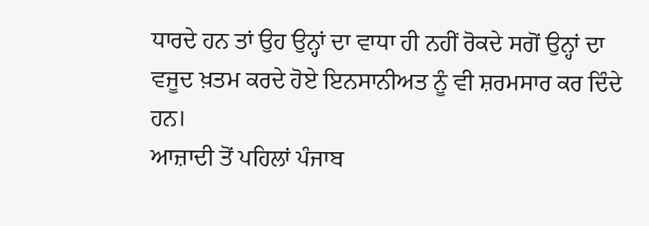ਧਾਰਦੇ ਹਨ ਤਾਂ ਉਹ ਉਨ੍ਹਾਂ ਦਾ ਵਾਧਾ ਹੀ ਨਹੀਂ ਰੋਕਦੇ ਸਗੋਂ ਉਨ੍ਹਾਂ ਦਾ ਵਜੂਦ ਖ਼ਤਮ ਕਰਦੇ ਹੋਏ ਇਨਸਾਨੀਅਤ ਨੂੰ ਵੀ ਸ਼ਰਮਸਾਰ ਕਰ ਦਿੰਦੇ ਹਨ।
ਆਜ਼ਾਦੀ ਤੋਂ ਪਹਿਲਾਂ ਪੰਜਾਬ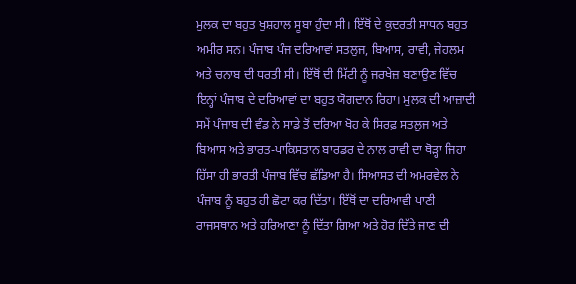ਮੁਲਕ ਦਾ ਬਹੁਤ ਖੁਸ਼ਹਾਲ ਸੂਬਾ ਹੁੰਦਾ ਸੀ। ਇੱਥੋਂ ਦੇ ਕੁਦਰਤੀ ਸਾਧਨ ਬਹੁਤ ਅਮੀਰ ਸਨ। ਪੰਜਾਬ ਪੰਜ ਦਰਿਆਵਾਂ ਸਤਲੁਜ, ਬਿਆਸ, ਰਾਵੀ, ਜੇਹਲਮ ਅਤੇ ਚਨਾਬ ਦੀ ਧਰਤੀ ਸੀ। ਇੱਥੋਂ ਦੀ ਮਿੱਟੀ ਨੂੰ ਜਰਖੇਜ਼ ਬਣਾਉਣ ਵਿੱਚ ਇਨ੍ਹਾਂ ਪੰਜਾਬ ਦੇ ਦਰਿਆਵਾਂ ਦਾ ਬਹੁਤ ਯੋਗਦਾਨ ਰਿਹਾ। ਮੁਲਕ ਦੀ ਆਜ਼ਾਦੀ ਸਮੇਂ ਪੰਜਾਬ ਦੀ ਵੰਡ ਨੇ ਸਾਡੇ ਤੋਂ ਦਰਿਆ ਖੋਹ ਕੇ ਸਿਰਫ਼ ਸਤਲੁਜ ਅਤੇ ਬਿਆਸ ਅਤੇ ਭਾਰਤ-ਪਾਕਿਸਤਾਨ ਬਾਰਡਰ ਦੇ ਨਾਲ ਰਾਵੀ ਦਾ ਥੋੜ੍ਹਾ ਜਿਹਾ ਹਿੱਸਾ ਹੀ ਭਾਰਤੀ ਪੰਜਾਬ ਵਿੱਚ ਛੱਡਿਆ ਹੈ। ਸਿਆਸਤ ਦੀ ਅਮਰਵੇਲ ਨੇ ਪੰਜਾਬ ਨੂੰ ਬਹੁਤ ਹੀ ਛੋਟਾ ਕਰ ਦਿੱਤਾ। ਇੱਥੋਂ ਦਾ ਦਰਿਆਵੀ ਪਾਣੀ ਰਾਜਸਥਾਨ ਅਤੇ ਹਰਿਆਣਾ ਨੂੰ ਦਿੱਤਾ ਗਿਆ ਅਤੇ ਹੋਰ ਦਿੱਤੇ ਜਾਣ ਦੀ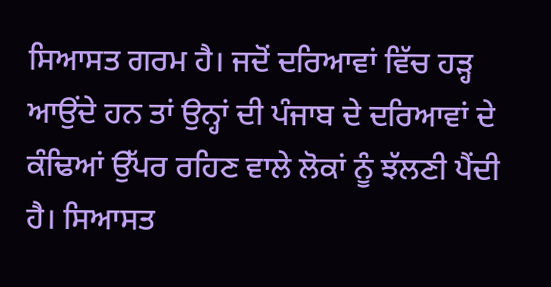ਸਿਆਸਤ ਗਰਮ ਹੈ। ਜਦੋਂ ਦਰਿਆਵਾਂ ਵਿੱਚ ਹੜ੍ਹ ਆਉਂਦੇ ਹਨ ਤਾਂ ਉਨ੍ਹਾਂ ਦੀ ਪੰਜਾਬ ਦੇ ਦਰਿਆਵਾਂ ਦੇ ਕੰਢਿਆਂ ਉੱਪਰ ਰਹਿਣ ਵਾਲੇ ਲੋਕਾਂ ਨੂੰ ਝੱਲਣੀ ਪੈਂਦੀ ਹੈ। ਸਿਆਸਤ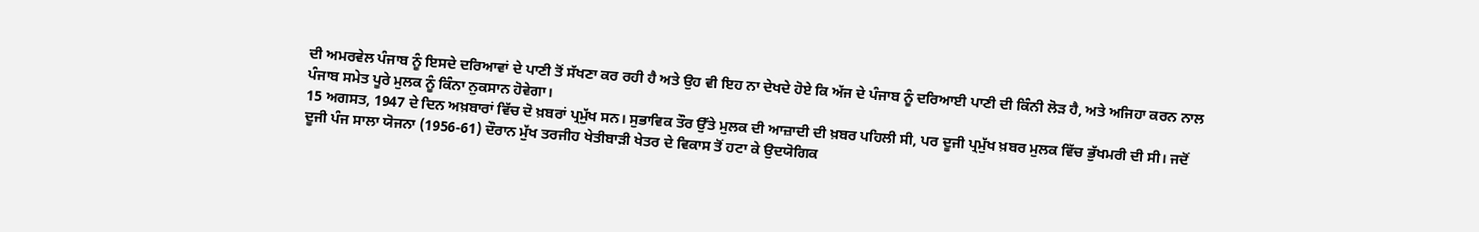ਦੀ ਅਮਰਵੇਲ ਪੰਜਾਬ ਨੂੰ ਇਸਦੇ ਦਰਿਆਵਾਂ ਦੇ ਪਾਣੀ ਤੋਂ ਸੱਖਣਾ ਕਰ ਰਹੀ ਹੈ ਅਤੇ ਉਹ ਵੀ ਇਹ ਨਾ ਦੇਖਦੇ ਹੋਏ ਕਿ ਅੱਜ ਦੇ ਪੰਜਾਬ ਨੂੰ ਦਰਿਆਈ ਪਾਣੀ ਦੀ ਕਿੰਨੀ ਲੋੜ ਹੈ, ਅਤੇ ਅਜਿਹਾ ਕਰਨ ਨਾਲ ਪੰਜਾਬ ਸਮੇਤ ਪੂਰੇ ਮੁਲਕ ਨੂੰ ਕਿੰਨਾ ਨੁਕਸਾਨ ਹੋਵੇਗਾ।
15 ਅਗਸਤ, 1947 ਦੇ ਦਿਨ ਅਖ਼ਬਾਰਾਂ ਵਿੱਚ ਦੋ ਖ਼ਬਰਾਂ ਪ੍ਰਮੁੱਖ ਸਨ। ਸੁਭਾਵਿਕ ਤੌਰ ਉੱਤੇ ਮੁਲਕ ਦੀ ਆਜ਼ਾਦੀ ਦੀ ਖ਼ਬਰ ਪਹਿਲੀ ਸੀ, ਪਰ ਦੂਜੀ ਪ੍ਰਮੁੱਖ ਖ਼ਬਰ ਮੁਲਕ ਵਿੱਚ ਭੁੱਖਮਰੀ ਦੀ ਸੀ। ਜਦੋਂ ਦੂਜੀ ਪੰਜ ਸਾਲਾ ਯੋਜਨਾ (1956-61) ਦੌਰਾਨ ਮੁੱਖ ਤਰਜੀਹ ਖੇਤੀਬਾੜੀ ਖੇਤਰ ਦੇ ਵਿਕਾਸ ਤੋਂ ਹਟਾ ਕੇ ਉਦਯੋਗਿਕ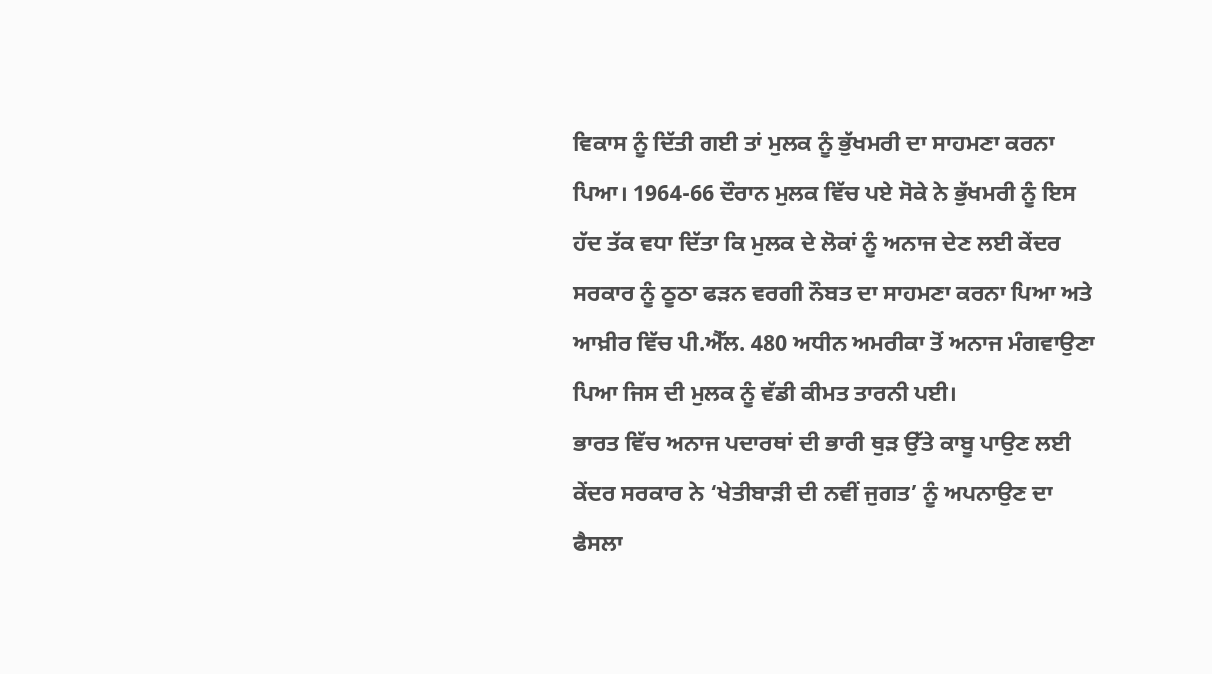ਵਿਕਾਸ ਨੂੰ ਦਿੱਤੀ ਗਈ ਤਾਂ ਮੁਲਕ ਨੂੰ ਭੁੱਖਮਰੀ ਦਾ ਸਾਹਮਣਾ ਕਰਨਾ ਪਿਆ। 1964-66 ਦੌਰਾਨ ਮੁਲਕ ਵਿੱਚ ਪਏ ਸੋਕੇ ਨੇ ਭੁੱਖਮਰੀ ਨੂੰ ਇਸ ਹੱਦ ਤੱਕ ਵਧਾ ਦਿੱਤਾ ਕਿ ਮੁਲਕ ਦੇ ਲੋਕਾਂ ਨੂੰ ਅਨਾਜ ਦੇਣ ਲਈ ਕੇਂਦਰ ਸਰਕਾਰ ਨੂੰ ਠੂਠਾ ਫੜਨ ਵਰਗੀ ਨੌਬਤ ਦਾ ਸਾਹਮਣਾ ਕਰਨਾ ਪਿਆ ਅਤੇ ਆਖ਼ੀਰ ਵਿੱਚ ਪੀ.ਐੱਲ. 480 ਅਧੀਨ ਅਮਰੀਕਾ ਤੋਂ ਅਨਾਜ ਮੰਗਵਾਉਣਾ ਪਿਆ ਜਿਸ ਦੀ ਮੁਲਕ ਨੂੰ ਵੱਡੀ ਕੀਮਤ ਤਾਰਨੀ ਪਈ।
ਭਾਰਤ ਵਿੱਚ ਅਨਾਜ ਪਦਾਰਥਾਂ ਦੀ ਭਾਰੀ ਥੁੜ ਉੱਤੇ ਕਾਬੂ ਪਾਉਣ ਲਈ ਕੇਂਦਰ ਸਰਕਾਰ ਨੇ ‘ਖੇਤੀਬਾੜੀ ਦੀ ਨਵੀਂ ਜੁਗਤ’ ਨੂੰ ਅਪਨਾਉਣ ਦਾ ਫੈਸਲਾ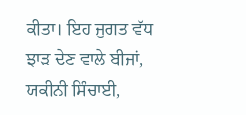ਕੀਤਾ। ਇਹ ਜੁਗਤ ਵੱਧ ਝਾੜ ਦੇਣ ਵਾਲੇ ਬੀਜਾਂ, ਯਕੀਨੀ ਸਿੰਚਾਈ,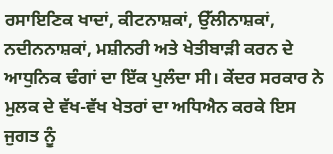ਰਸਾਇਣਿਕ ਖਾਦਾਂ, ਕੀਟਨਾਸ਼ਕਾਂ, ਉੱਲੀਨਾਸ਼ਕਾਂ, ਨਦੀਨਨਾਸ਼ਕਾਂ, ਮਸ਼ੀਨਰੀ ਅਤੇ ਖੇਤੀਬਾੜੀ ਕਰਨ ਦੇ ਆਧੁਨਿਕ ਢੰਗਾਂ ਦਾ ਇੱਕ ਪੁਲੰਦਾ ਸੀ। ਕੇਂਦਰ ਸਰਕਾਰ ਨੇ ਮੁਲਕ ਦੇ ਵੱਖ-ਵੱਖ ਖੇਤਰਾਂ ਦਾ ਅਧਿਐਨ ਕਰਕੇ ਇਸ ਜੁਗਤ ਨੂੰ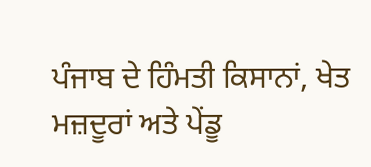ਪੰਜਾਬ ਦੇ ਹਿੰਮਤੀ ਕਿਸਾਨਾਂ, ਖੇਤ ਮਜ਼ਦੂਰਾਂ ਅਤੇ ਪੇਂਡੂ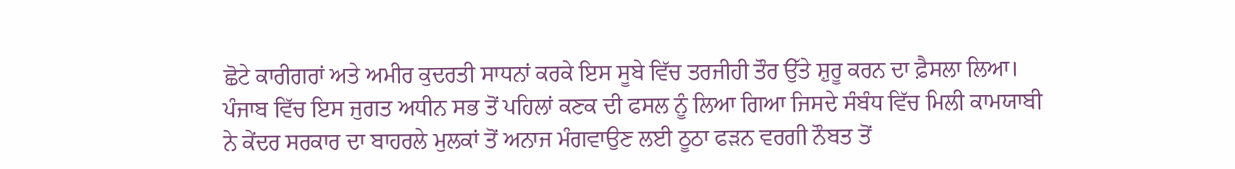ਛੋਟੇ ਕਾਰੀਗਰਾਂ ਅਤੇ ਅਮੀਰ ਕੁਦਰਤੀ ਸਾਧਨਾਂ ਕਰਕੇ ਇਸ ਸੂਬੇ ਵਿੱਚ ਤਰਜੀਹੀ ਤੌਰ ਉੱਤੇ ਸ਼ੁਰੂ ਕਰਨ ਦਾ ਫ਼ੈਸਲਾ ਲਿਆ। ਪੰਜਾਬ ਵਿੱਚ ਇਸ ਜੁਗਤ ਅਧੀਨ ਸਭ ਤੋਂ ਪਹਿਲਾਂ ਕਣਕ ਦੀ ਫਸਲ ਨੂੰ ਲਿਆ ਗਿਆ ਜਿਸਦੇ ਸੰਬੰਧ ਵਿੱਚ ਮਿਲੀ ਕਾਮਯਾਬੀ ਨੇ ਕੇਂਦਰ ਸਰਕਾਰ ਦਾ ਬਾਹਰਲੇ ਮੁਲਕਾਂ ਤੋਂ ਅਨਾਜ ਮੰਗਵਾਉਣ ਲਈ ਠੂਠਾ ਫੜਨ ਵਰਗੀ ਨੌਬਤ ਤੋਂ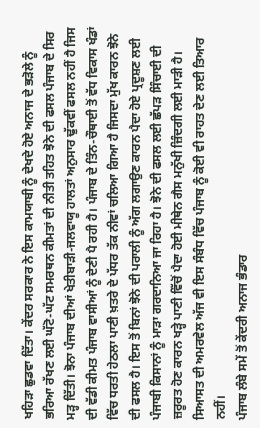ਖਹਿੜਾ ਛੁਡਵਾ ਦਿੱਤਾ। ਕੇਂਦਰ ਸਰਕਾਰ ਨੇ ਇਸ ਕਾਮਯਾਬੀ ਨੂੰ ਦੇਖਦੇ ਹੋਏ ਅਨਾਜ ਦੇ ਭੜੋਲੇ ਨੂੰ ਭਰਿਆ ਰੱਖਣ ਲਈ ਘੱਟੋ-ਘੱਟ ਸਮਰਥਨ ਕੀਮਤਾਂ ਦੀ ਨੀਤੀ ਤਹਿਤ ਝੋਨੇ ਦੀ ਫਸਲ ਪੰਜਾਬ ਦੇ ਸਿਰ ਮੜ੍ਹ ਦਿੱਤੀ। ਝੋਨਾ ਪੰਜਾਬ ਦੀਆਂ ਖੇਤੀਬਾੜੀ-ਜਲਵਾਯੂ ਹਾਲਤਾਂ ਅਨੁਸਾਰ ਢੁੱਕਵੀਂ ਫਸਲ ਨਹੀਂ ਹੈ ਜਿਸ ਦੀ ਵੱਡੀ ਕੀਮਤ ਪੰਜਾਬ ਵਾਸੀਆਂ ਨੂੰ ਦੇਣੀ ਪੈ ਰਹੀ ਹੈ। ਪੰਜਾਬ ਦੇ ਤਿੰਨ-ਚੌਥਾਈ ਤੋਂ ਵੱਧ ਵਿਕਾਸ ਖੰਡਾਂ ਵਿੱਚ ਧਰਤੀ ਹੇਠਲਾ ਪਾਣੀ ਖ਼ਤਰੇ ਦੇ ਪੱਧਰ ਤੱਕ ਨੀਵਾਂ ਚਲਿਆ ਗਿਆ ਹੈ ਜਿਸਦਾ ਮੁੱਖ ਕਾਰਨ ਝੋਨੇ ਦੀ ਫਸਲ ਹੈ। ਇਸ ਤੋਂ ਬਿਨਾਂ ਝੋਨੇ ਦੀ ਪਰਾਲੀ ਨੂੰ ਅੱਗ ਲਗਾਉਣ ਕਾਰਨ ਪੈਦਾ ਹੋਏ ਪ੍ਰਦੂਸ਼ਣ ਲਈ ਪੰਜਾਬੀ ਕਿਸਾਨਾਂ ਨੂੰ ਮਾੜਾ ਗਰਦਾਨਿਆ ਜਾ ਰਿਹਾ ਹੈ। ਝੋਨੇ ਦੀ ਫਸਲ ਲਈ ਛੱਪੜ ਸਿੰਚਾਈ ਦੀ ਜ਼ਰੂਰਤ ਹੋਣ ਕਾਰਨ ਖੜ੍ਹੇ ਪਾਣੀ ਵਿੱਚੋਂ ਪੈਦਾ ਹੋਈ ਮੀਥੇਨ ਗੈਸ ਮਨੁੱਖੀ ਜ਼ਿੰਦਗੀ ਲਈ ਮਾੜੀ ਹੈ। ਸਿਆਸਤ ਦੀ ਅਮਰਵੇਲ ਅੱਜ ਵੀ ਇਸ ਸੰਬੰਧ ਵਿੱਚ ਪੰਜਾਬ ਨੂੰ ਕੋਈ ਵੀ ਰਾਹਤ ਦੇਣ ਲਈ ਤਿਆਰ ਨਹੀਂ।
ਪੰਜਾਬ ਲੰਬੇ ਸਮੇਂ ਤੋਂ ਕੇਂਦਰੀ ਅਨਾਜ ਭੰਡਾਰ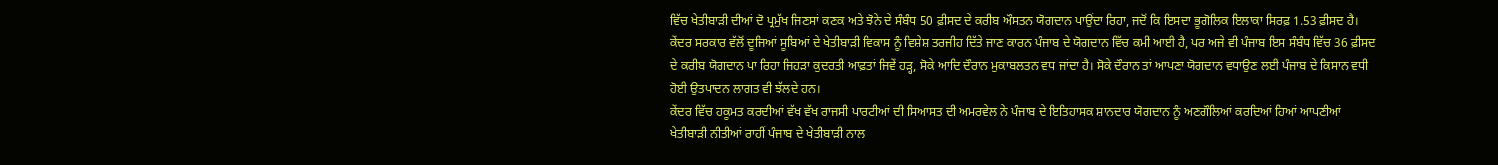ਵਿੱਚ ਖੇਤੀਬਾੜੀ ਦੀਆਂ ਦੋ ਪ੍ਰਮੁੱਖ ਜਿਣਸਾਂ ਕਣਕ ਅਤੇ ਝੋਨੇ ਦੇ ਸੰਬੰਧ 50 ਫ਼ੀਸਦ ਦੇ ਕਰੀਬ ਔਸਤਨ ਯੋਗਦਾਨ ਪਾਉਂਦਾ ਰਿਹਾ, ਜਦੋਂ ਕਿ ਇਸਦਾ ਭੂਗੋਲਿਕ ਇਲਾਕਾ ਸਿਰਫ਼ 1.53 ਫ਼ੀਸਦ ਹੈ। ਕੇਂਦਰ ਸਰਕਾਰ ਵੱਲੋਂ ਦੂਜਿਆਂ ਸੂਬਿਆਂ ਦੇ ਖੇਤੀਬਾੜੀ ਵਿਕਾਸ ਨੂੰ ਵਿਸ਼ੇਸ਼ ਤਰਜੀਹ ਦਿੱਤੇ ਜਾਣ ਕਾਰਨ ਪੰਜਾਬ ਦੇ ਯੋਗਦਾਨ ਵਿੱਚ ਕਮੀ ਆਈ ਹੈ, ਪਰ ਅਜੇ ਵੀ ਪੰਜਾਬ ਇਸ ਸੰਬੰਧ ਵਿੱਚ 36 ਫ਼ੀਸਦ ਦੇ ਕਰੀਬ ਯੋਗਦਾਨ ਪਾ ਰਿਹਾ ਜਿਹੜਾ ਕੁਦਰਤੀ ਆਫ਼ਤਾਂ ਜਿਵੇਂ ਹੜ੍ਹ, ਸੋਕੇ ਆਦਿ ਦੌਰਾਨ ਮੁਕਾਬਲਤਨ ਵਧ ਜਾਂਦਾ ਹੈ। ਸੋਕੇ ਦੌਰਾਨ ਤਾਂ ਆਪਣਾ ਯੋਗਦਾਨ ਵਧਾਉਣ ਲਈ ਪੰਜਾਬ ਦੇ ਕਿਸਾਨ ਵਧੀ ਹੋਈ ਉਤਪਾਦਨ ਲਾਗਤ ਵੀ ਝੱਲਦੇ ਹਨ।
ਕੇਂਦਰ ਵਿੱਚ ਹਕੂਮਤ ਕਰਦੀਆਂ ਵੱਖ ਵੱਖ ਰਾਜਸੀ ਪਾਰਟੀਆਂ ਦੀ ਸਿਆਸਤ ਦੀ ਅਮਰਵੇਲ ਨੇ ਪੰਜਾਬ ਦੇ ਇਤਿਹਾਸਕ ਸ਼ਾਨਦਾਰ ਯੋਗਦਾਨ ਨੂੰ ਅਣਗੌਲਿਆਂ ਕਰਦਿਆਂ ਹਿਆਂ ਆਪਣੀਆਂ ਖੇਤੀਬਾੜੀ ਨੀਤੀਆਂ ਰਾਹੀਂ ਪੰਜਾਬ ਦੇ ਖੇਤੀਬਾੜੀ ਨਾਲ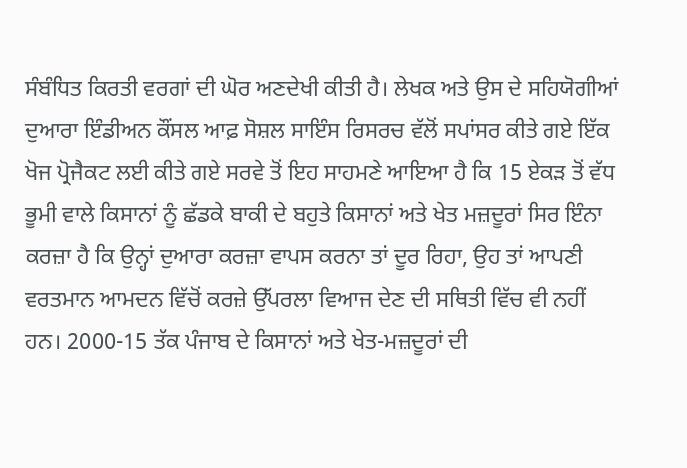ਸੰਬੰਧਿਤ ਕਿਰਤੀ ਵਰਗਾਂ ਦੀ ਘੋਰ ਅਣਦੇਖੀ ਕੀਤੀ ਹੈ। ਲੇਖਕ ਅਤੇ ਉਸ ਦੇ ਸਹਿਯੋਗੀਆਂ ਦੁਆਰਾ ਇੰਡੀਅਨ ਕੌਂਸਲ ਆਫ਼ ਸੋਸ਼ਲ ਸਾਇੰਸ ਰਿਸਰਚ ਵੱਲੋਂ ਸਪਾਂਸਰ ਕੀਤੇ ਗਏ ਇੱਕ ਖੋਜ ਪ੍ਰੋਜੈਕਟ ਲਈ ਕੀਤੇ ਗਏ ਸਰਵੇ ਤੋਂ ਇਹ ਸਾਹਮਣੇ ਆਇਆ ਹੈ ਕਿ 15 ਏਕੜ ਤੋਂ ਵੱਧ ਭੂਮੀ ਵਾਲੇ ਕਿਸਾਨਾਂ ਨੂੰ ਛੱਡਕੇ ਬਾਕੀ ਦੇ ਬਹੁਤੇ ਕਿਸਾਨਾਂ ਅਤੇ ਖੇਤ ਮਜ਼ਦੂਰਾਂ ਸਿਰ ਇੰਨਾ ਕਰਜ਼ਾ ਹੈ ਕਿ ਉਨ੍ਹਾਂ ਦੁਆਰਾ ਕਰਜ਼ਾ ਵਾਪਸ ਕਰਨਾ ਤਾਂ ਦੂਰ ਰਿਹਾ, ਉਹ ਤਾਂ ਆਪਣੀ ਵਰਤਮਾਨ ਆਮਦਨ ਵਿੱਚੋਂ ਕਰਜ਼ੇ ਉੱਪਰਲਾ ਵਿਆਜ ਦੇਣ ਦੀ ਸਥਿਤੀ ਵਿੱਚ ਵੀ ਨਹੀਂ ਹਨ। 2000-15 ਤੱਕ ਪੰਜਾਬ ਦੇ ਕਿਸਾਨਾਂ ਅਤੇ ਖੇਤ-ਮਜ਼ਦੂਰਾਂ ਦੀ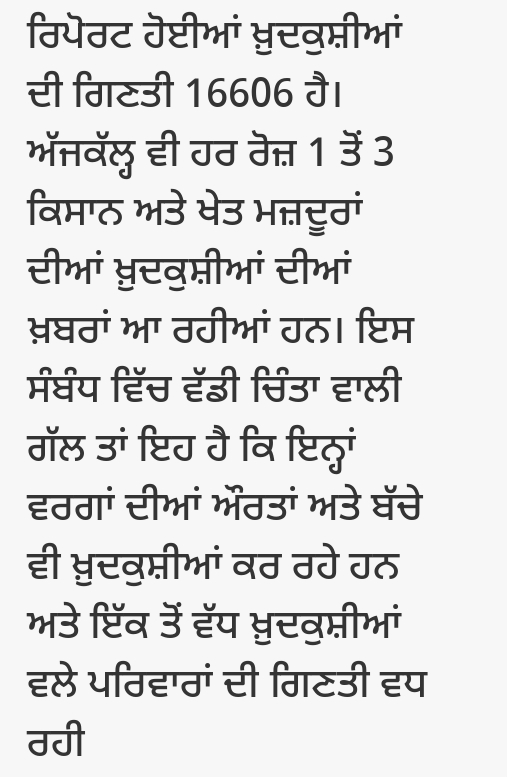ਰਿਪੋਰਟ ਹੋਈਆਂ ਖ਼ੁਦਕੁਸ਼ੀਆਂ ਦੀ ਗਿਣਤੀ 16606 ਹੈ। ਅੱਜਕੱਲ੍ਹ ਵੀ ਹਰ ਰੋਜ਼ 1 ਤੋਂ 3 ਕਿਸਾਨ ਅਤੇ ਖੇਤ ਮਜ਼ਦੂਰਾਂ ਦੀਆਂ ਖ਼ੁਦਕੁਸ਼ੀਆਂ ਦੀਆਂ ਖ਼ਬਰਾਂ ਆ ਰਹੀਆਂ ਹਨ। ਇਸ ਸੰਬੰਧ ਵਿੱਚ ਵੱਡੀ ਚਿੰਤਾ ਵਾਲੀ ਗੱਲ ਤਾਂ ਇਹ ਹੈ ਕਿ ਇਨ੍ਹਾਂ ਵਰਗਾਂ ਦੀਆਂ ਔਰਤਾਂ ਅਤੇ ਬੱਚੇ ਵੀ ਖ਼ੁਦਕੁਸ਼ੀਆਂ ਕਰ ਰਹੇ ਹਨ ਅਤੇ ਇੱਕ ਤੋਂ ਵੱਧ ਖ਼ੁਦਕੁਸ਼ੀਆਂ ਵਲੇ ਪਰਿਵਾਰਾਂ ਦੀ ਗਿਣਤੀ ਵਧ ਰਹੀ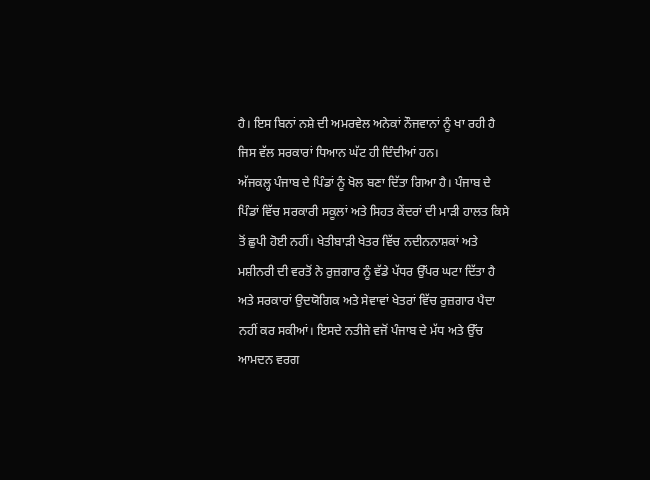ਹੈ। ਇਸ ਬਿਨਾਂ ਨਸ਼ੇ ਦੀ ਅਮਰਵੇਲ ਅਨੇਕਾਂ ਨੌਜਵਾਨਾਂ ਨੂੰ ਖਾ ਰਹੀ ਹੈ ਜਿਸ ਵੱਲ ਸਰਕਾਰਾਂ ਧਿਆਨ ਘੱਟ ਹੀ ਦਿੰਦੀਆਂ ਹਨ।
ਅੱਜਕਲ੍ਹ ਪੰਜਾਬ ਦੇ ਪਿੰਡਾਂ ਨੂੰ ਖੋਲ ਬਣਾ ਦਿੱਤਾ ਗਿਆ ਹੈ। ਪੰਜਾਬ ਦੇ ਪਿੰਡਾਂ ਵਿੱਚ ਸਰਕਾਰੀ ਸਕੂਲਾਂ ਅਤੇ ਸਿਹਤ ਕੇਂਦਰਾਂ ਦੀ ਮਾੜੀ ਹਾਲਤ ਕਿਸੇ ਤੋਂ ਛੁਪੀ ਹੋਈ ਨਹੀਂ। ਖੇਤੀਬਾੜੀ ਖੇਤਰ ਵਿੱਚ ਨਦੀਨਨਾਸ਼ਕਾਂ ਅਤੇ ਮਸ਼ੀਨਰੀ ਦੀ ਵਰਤੋਂ ਨੇ ਰੁਜ਼ਗਾਰ ਨੂੰ ਵੱਡੇ ਪੱਧਰ ਉੱਪਰ ਘਟਾ ਦਿੱਤਾ ਹੈ ਅਤੇ ਸਰਕਾਰਾਂ ਉਦਯੋਗਿਕ ਅਤੇ ਸੇਵਾਵਾਂ ਖੇਤਰਾਂ ਵਿੱਚ ਰੁਜ਼ਗਾਰ ਪੈਦਾ ਨਹੀਂ ਕਰ ਸਕੀਆਂ। ਇਸਦੇ ਨਤੀਜੇ ਵਜੋਂ ਪੰਜਾਬ ਦੇ ਮੱਧ ਅਤੇ ਉੱਚ ਆਮਦਨ ਵਰਗ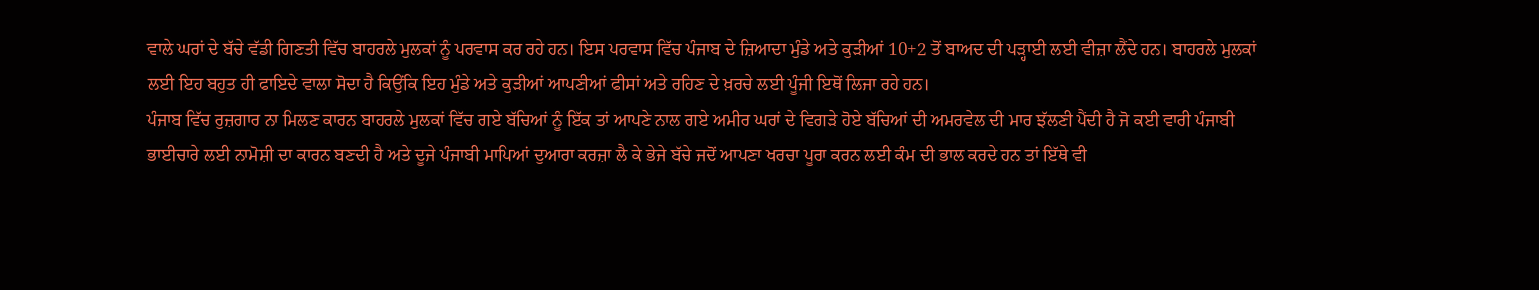ਵਾਲੇ ਘਰਾਂ ਦੇ ਬੱਚੇ ਵੱਡੀ ਗਿਣਤੀ ਵਿੱਚ ਬਾਹਰਲੇ ਮੁਲਕਾਂ ਨੂੰ ਪਰਵਾਸ ਕਰ ਰਹੇ ਹਨ। ਇਸ ਪਰਵਾਸ ਵਿੱਚ ਪੰਜਾਬ ਦੇ ਜ਼ਿਆਦਾ ਮੁੰਡੇ ਅਤੇ ਕੁੜੀਆਂ 10+2 ਤੋਂ ਬਾਅਦ ਦੀ ਪੜ੍ਹਾਈ ਲਈ ਵੀਜ਼ਾ ਲੈਂਦੇ ਹਨ। ਬਾਹਰਲੇ ਮੁਲਕਾਂ ਲਈ ਇਹ ਬਹੁਤ ਹੀ ਫਾਇਦੇ ਵਾਲਾ ਸੋਦਾ ਹੈ ਕਿਉਂਕਿ ਇਹ ਮੁੰਡੇ ਅਤੇ ਕੁੜੀਆਂ ਆਪਣੀਆਂ ਫੀਸਾਂ ਅਤੇ ਰਹਿਣ ਦੇ ਖ਼ਰਚੇ ਲਈ ਪੂੰਜੀ ਇਥੋਂ ਲਿਜਾ ਰਹੇ ਹਨ।
ਪੰਜਾਬ ਵਿੱਚ ਰੁਜ਼ਗਾਰ ਨਾ ਮਿਲਣ ਕਾਰਨ ਬਾਹਰਲੇ ਮੁਲਕਾਂ ਵਿੱਚ ਗਏ ਬੱਚਿਆਂ ਨੂੰ ਇੱਕ ਤਾਂ ਆਪਣੇ ਨਾਲ ਗਏ ਅਮੀਰ ਘਰਾਂ ਦੇ ਵਿਗੜੇ ਹੋਏ ਬੱਚਿਆਂ ਦੀ ਅਮਰਵੇਲ ਦੀ ਮਾਰ ਝੱਲਣੀ ਪੈਂਦੀ ਹੈ ਜੋ ਕਈ ਵਾਰੀ ਪੰਜਾਬੀ ਭਾਈਚਾਰੇ ਲਈ ਨਾਮੋਸ਼ੀ ਦਾ ਕਾਰਨ ਬਣਦੀ ਹੈ ਅਤੇ ਦੂਜੇ ਪੰਜਾਬੀ ਮਾਪਿਆਂ ਦੁਆਰਾ ਕਰਜ਼ਾ ਲੈ ਕੇ ਭੇਜੇ ਬੱਚੇ ਜਦੋਂ ਆਪਣਾ ਖਰਚਾ ਪੂਰਾ ਕਰਨ ਲਈ ਕੰਮ ਦੀ ਭਾਲ ਕਰਦੇ ਹਨ ਤਾਂ ਇੱਥੇ ਵੀ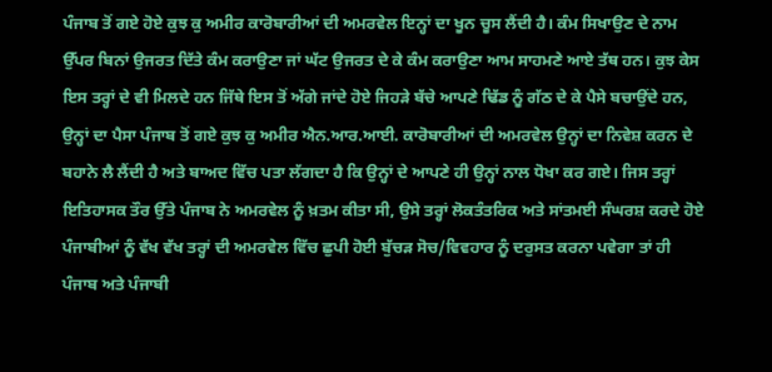ਪੰਜਾਬ ਤੋਂ ਗਏ ਹੋਏ ਕੁਝ ਕੁ ਅਮੀਰ ਕਾਰੋਬਾਰੀਆਂ ਦੀ ਅਮਰਵੇਲ ਇਨ੍ਹਾਂ ਦਾ ਖੂਨ ਚੂਸ ਲੈਂਦੀ ਹੈ। ਕੰਮ ਸਿਖਾਉਣ ਦੇ ਨਾਮ ਉੱਪਰ ਬਿਨਾਂ ਉਜਰਤ ਦਿੱਤੇ ਕੰਮ ਕਰਾਉਣਾ ਜਾਂ ਘੱਟ ਉਜਰਤ ਦੇ ਕੇ ਕੰਮ ਕਰਾਉਣਾ ਆਮ ਸਾਹਮਣੇ ਆਏ ਤੱਥ ਹਨ। ਕੁਝ ਕੇਸ ਇਸ ਤਰ੍ਹਾਂ ਦੇ ਵੀ ਮਿਲਦੇ ਹਨ ਜਿੱਥੇ ਇਸ ਤੋਂ ਅੱਗੇ ਜਾਂਦੇ ਹੋਏ ਜਿਹੜੇ ਬੱਚੇ ਆਪਣੇ ਢਿੱਡ ਨੂੰ ਗੱਠ ਦੇ ਕੇ ਪੈਸੇ ਬਚਾਉਂਦੇ ਹਨ, ਉਨ੍ਹਾਂ ਦਾ ਪੈਸਾ ਪੰਜਾਬ ਤੋਂ ਗਏ ਕੁਝ ਕੁ ਅਮੀਰ ਐਨ.ਆਰ.ਆਈ. ਕਾਰੋਬਾਰੀਆਂ ਦੀ ਅਮਰਵੇਲ ਉਨ੍ਹਾਂ ਦਾ ਨਿਵੇਸ਼ ਕਰਨ ਦੇ ਬਹਾਨੇ ਲੈ ਲੈਂਦੀ ਹੈ ਅਤੇ ਬਾਅਦ ਵਿੱਚ ਪਤਾ ਲੱਗਦਾ ਹੈ ਕਿ ਉਨ੍ਹਾਂ ਦੇ ਆਪਣੇ ਹੀ ਉਨ੍ਹਾਂ ਨਾਲ ਧੋਖਾ ਕਰ ਗਏ। ਜਿਸ ਤਰ੍ਹਾਂ ਇਤਿਹਾਸਕ ਤੌਰ ਉੱਤੇ ਪੰਜਾਬ ਨੇ ਅਮਰਵੇਲ ਨੂੰ ਖ਼ਤਮ ਕੀਤਾ ਸੀ, ਉਸੇ ਤਰ੍ਹਾਂ ਲੋਕਤੰਤਰਿਕ ਅਤੇ ਸਾਂਤਮਈ ਸੰਘਰਸ਼ ਕਰਦੇ ਹੋਏ ਪੰਜਾਬੀਆਂ ਨੂੰ ਵੱਖ ਵੱਖ ਤਰ੍ਹਾਂ ਦੀ ਅਮਰਵੇਲ ਵਿੱਚ ਛੁਪੀ ਹੋਈ ਬੁੱਚੜ ਸੋਚ/ਵਿਵਹਾਰ ਨੂੰ ਦਰੁਸਤ ਕਰਨਾ ਪਵੇਗਾ ਤਾਂ ਹੀ ਪੰਜਾਬ ਅਤੇ ਪੰਜਾਬੀ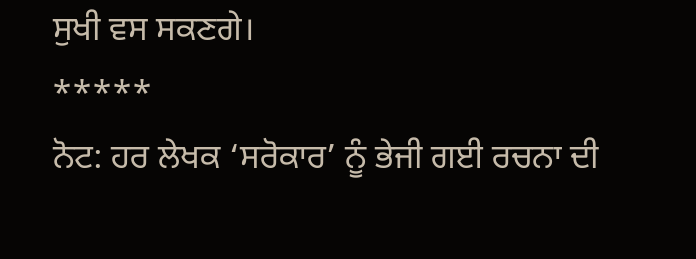ਸੁਖੀ ਵਸ ਸਕਣਗੇ।
*****
ਨੋਟ: ਹਰ ਲੇਖਕ ‘ਸਰੋਕਾਰ’ ਨੂੰ ਭੇਜੀ ਗਈ ਰਚਨਾ ਦੀ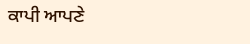ਕਾਪੀ ਆਪਣੇ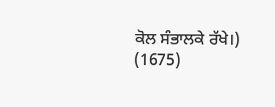ਕੋਲ ਸੰਭਾਲਕੇ ਰੱਖੇ।)
(1675)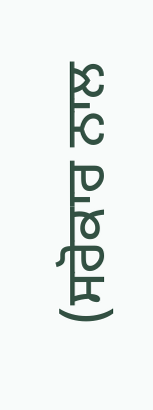(ਸਰੋਕਾਰ ਨਾਲ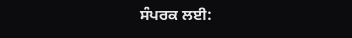ਸੰਪਰਕ ਲਈ: